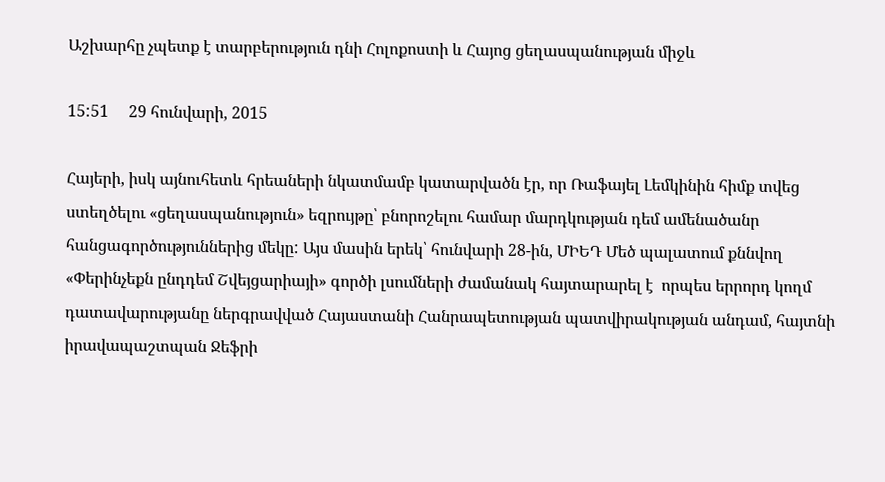Աշխարհը չպետք է տարբերություն դնի Հոլոքոստի և Հայոց ցեղասպանության միջև

15:51     29 հունվարի, 2015

Հայերի, իսկ այնուհետև հրեաների նկատմամբ կատարվածն էր, որ Ռաֆայել Լեմկինին հիմք տվեց ստեղծելու «ցեղասպանություն» եզրույթը՝ բնորոշելու համար մարդկության դեմ ամենածանր հանցագործություններից մեկը: Այս մասին երեկ՝ հունվարի 28-ին, ՄԻԵԴ Մեծ պալատում քննվող «Փերինչեքն ընդդեմ Շվեյցարիայի» գործի լսումների ժամանակ հայտարարել է  որպես երրորդ կողմ դատավարությանը ներգրավված Հայաստանի Հանրապետության պատվիրակության անդամ, հայտնի իրավապաշտպան Ջեֆրի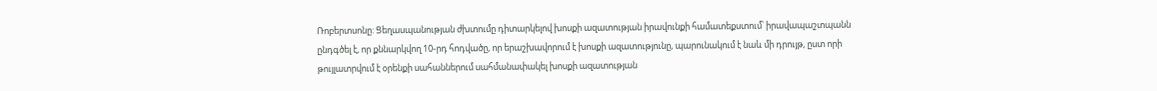Ռոբերտսոնը: Ցեղասպանության ժխտումը դիտարկելով խոսքի ազատության իրավունքի համատեքստում՝ իրավապաշտպանն ընդգծել է, որ քննարկվող 10-րդ հոդվածը, որ երաշխավորում է խոսքի ազատությունը, պարունակում է նաև մի դրույթ, ըստ որի թույլատրվում է օրենքի սահաններում սահմանափակել խոսքի ազատության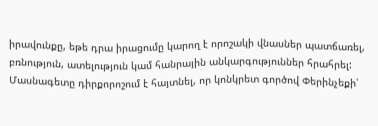իրավունքը, եթե դրա իրացումը կարող է որոշակի վնասներ պատճառել, բռնություն, ատելություն կամ հանրային անկարգություններ հրահրել: Մասնագետը դիրքորոշում է հայտնել, որ կոնկրետ գործով Փերինչեքի՝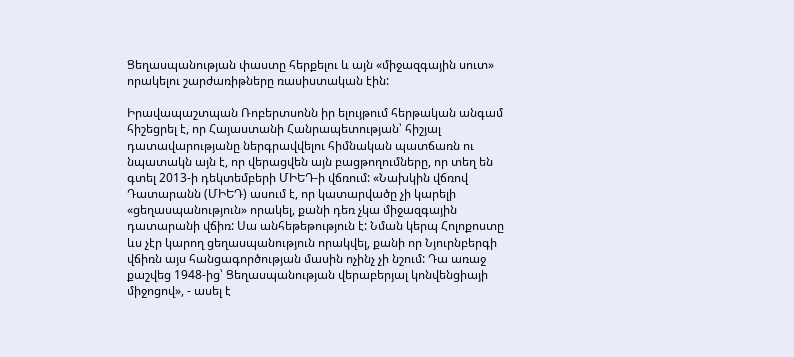Ցեղասպանության փաստը հերքելու և այն «միջազգային սուտ» որակելու շարժառիթները ռասիստական էին:

Իրավապաշտպան Ռոբերտսոնն իր ելույթում հերթական անգամ հիշեցրել է, որ Հայաստանի Հանրապետության՝ հիշյալ դատավարությանը ներգրավվելու հիմնական պատճառն ու նպատակն այն է, որ վերացվեն այն բացթողումները, որ տեղ են գտել 2013-ի դեկտեմբերի ՄԻԵԴ-ի վճռում: «Նախկին վճռով Դատարանն (ՄԻԵԴ) ասում է, որ կատարվածը չի կարելի «ցեղասպանություն» որակել, քանի դեռ չկա միջազգային դատարանի վճիռ: Սա անհեթեթություն է: Նման կերպ Հոլոքոստը ևս չէր կարող ցեղասպանություն որակվել, քանի որ Նյուրնբերգի վճիռն այս հանցագործության մասին ոչինչ չի նշում: Դա առաջ քաշվեց 1948-ից՝ Ցեղասպանության վերաբերյալ կոնվենցիայի միջոցով», - ասել է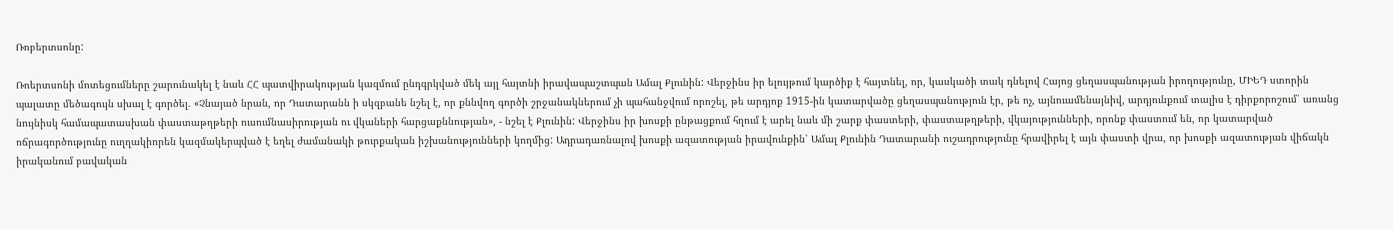Ռոբերտսոնը:

Ռոերտսոնի մոտեցումները շարունակել է նաև ՀՀ պատվիրակության կազմում ընդգրկված մեկ այլ հայտնի իրավապաշտպան Ամալ Քլունին: Վերջինս իր ելույթում կարծիք է հայտնել, որ, կասկածի տակ դնելով Հայոց ցեղասպանության իրողությունը, ՄԻԵԴ ստորին պալատը մեծագույն սխալ է գործել. «Չնայած նրան, որ Դատարանն ի սկզբանե նշել է, որ քննվող գործի շրջանակներում չի պահանջվում որոշել, թե արդյոք 1915-ին կատարվածը ցեղասպանություն էր, թե ոչ, այնուամենայնիվ, արդյունքում տալիս է դիրքորոշում՝ առանց նույնիսկ համապատասխան փաստաթղթերի ուսումնասիրության ու վկաների հարցաքննության», - նշել է Քլունին: Վերջինս իր խոսքի ընթացքում հղում է արել նաև մի շարք փաստերի, փաստաթղթերի, վկայությունների, որոնք փաստում են, որ կատարված ոճրագործությունը ուղղակիորեն կազմակերպված է եղել ժամանակի թուրքական իշխանությունների կողմից: Ադրադառնալով խոսքի ազատության իրավունքին՝ Ամալ Քլունին Դատարանի ուշադրությունը հրավիրել է այն փաստի վրա, որ խոսքի ազատության վիճակն իրականում բավական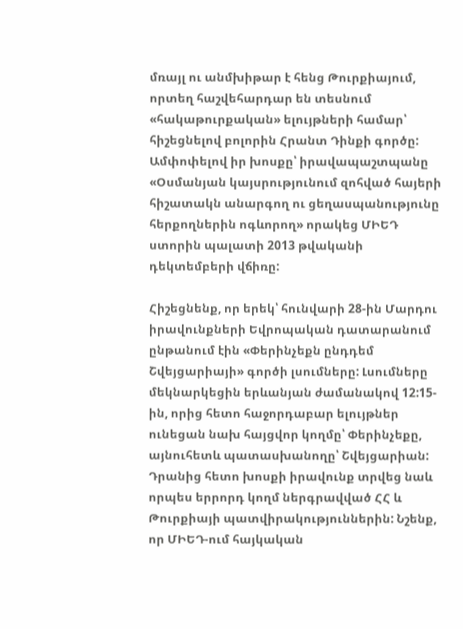մռայլ ու անմխիթար է հենց Թուրքիայում, որտեղ հաշվեհարդար են տեսնում «հակաթուրքական» ելույթների համար՝ հիշեցնելով բոլորին Հրանտ Դինքի գործը: Ամփոփելով իր խոսքը՝ իրավապաշտպանը «Օսմանյան կայսրությունում զոհված հայերի հիշատակն անարգող ու ցեղասպանությունը հերքողներին ոգևորող» որակեց ՄԻԵԴ ստորին պալատի 2013 թվականի դեկտեմբերի վճիռը:

Հիշեցնենք, որ երեկ՝ հունվարի 28-ին Մարդու իրավունքների Եվրոպական դատարանում ընթանում էին «Փերինչեքն ընդդեմ Շվեյցարիայի» գործի լսումները: Լսումները մեկնարկեցին երևանյան ժամանակով 12:15-ին, որից հետո հաջորդաբար ելույթներ ունեցան նախ հայցվոր կողմը՝ Փերինչեքը, այնուհետև պատասխանողը՝ Շվեյցարիան: Դրանից հետո խոսքի իրավունք տրվեց նաև որպես երրորդ կողմ ներգրավված ՀՀ և Թուրքիայի պատվիրակություններին: Նշենք, որ ՄԻԵԴ-ում հայկական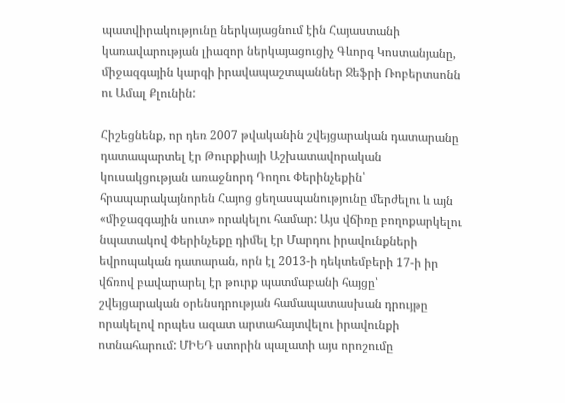պատվիրակությունը ներկայացնում էին Հայաստանի կառավարության լիազոր ներկայացուցիչ Գևորգ Կոստանյանը, միջազգային կարգի իրավապաշտպաններ Ջեֆրի Ռոբերտսոնն ու Ամալ Քլունին:

Հիշեցնենք, որ դեռ 2007 թվականին շվեյցարական դատարանը դատապարտել էր Թուրքիայի Աշխատավորական կուսակցության առաջնորդ Դողու Փերինչեքին՝ հրապարակայնորեն Հայոց ցեղասպանությունը մերժելու և այն «միջազգային սուտ» որակելու համար: Այս վճիռը բողոքարկելու նպատակով Փերինչեքը դիմել էր Մարդու իրավունքների եվրոպական դատարան, որն էլ 2013-ի դեկտեմբերի 17-ի իր վճռով բավարարել էր թուրք պատմաբանի հայցը՝ շվեյցարական օրենսդրության համապատասխան դրույթը որակելով որպես ազատ արտահայտվելու իրավունքի ոտնահարում: ՄԻԵԴ ստորին պալատի այս որոշումը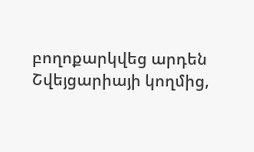բողոքարկվեց արդեն Շվեյցարիայի կողմից,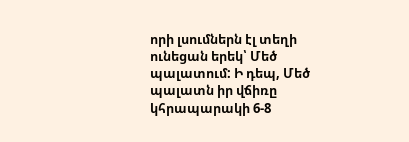որի լսումներն էլ տեղի ունեցան երեկ՝ Մեծ պալատում: Ի դեպ, Մեծ պալատն իր վճիռը կհրապարակի 6-8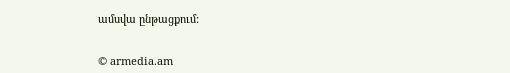ամսվա ընթացքում:


© armedia.am